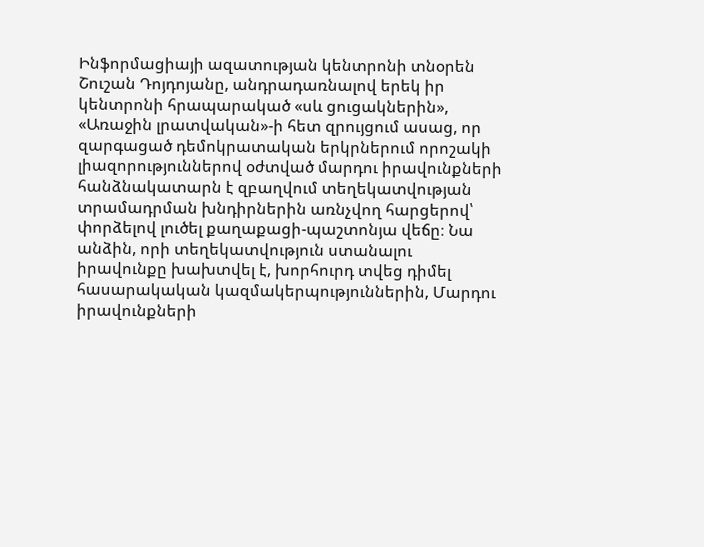Ինֆորմացիայի ազատության կենտրոնի տնօրեն Շուշան Դոյդոյանը, անդրադառնալով երեկ իր կենտրոնի հրապարակած «սև ցուցակներին», «Առաջին լրատվական»-ի հետ զրույցում ասաց, որ զարգացած դեմոկրատական երկրներում որոշակի լիազորություններով օժտված մարդու իրավունքների հանձնակատարն է զբաղվում տեղեկատվության տրամադրման խնդիրներին առնչվող հարցերով՝ փորձելով լուծել քաղաքացի-պաշտոնյա վեճը։ Նա անձին, որի տեղեկատվություն ստանալու իրավունքը խախտվել է, խորհուրդ տվեց դիմել հասարակական կազմակերպություններին, Մարդու իրավունքների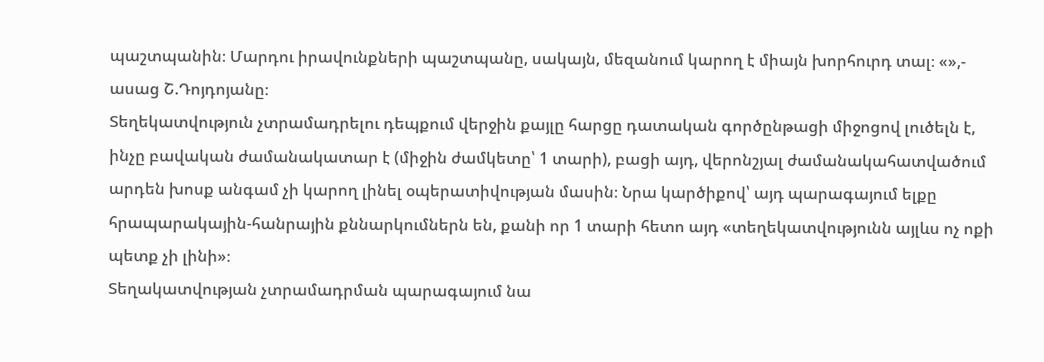պաշտպանին։ Մարդու իրավունքների պաշտպանը, սակայն, մեզանում կարող է միայն խորհուրդ տալ։ «»,- ասաց Շ.Դոյդոյանը։
Տեղեկատվություն չտրամադրելու դեպքում վերջին քայլը հարցը դատական գործընթացի միջոցով լուծելն է, ինչը բավական ժամանակատար է (միջին ժամկետը՝ 1 տարի), բացի այդ, վերոնշյալ ժամանակահատվածում արդեն խոսք անգամ չի կարող լինել օպերատիվության մասին։ Նրա կարծիքով՝ այդ պարագայում ելքը հրապարակային-հանրային քննարկումներն են, քանի որ 1 տարի հետո այդ «տեղեկատվությունն այլևս ոչ ոքի պետք չի լինի»։
Տեղակատվության չտրամադրման պարագայում նա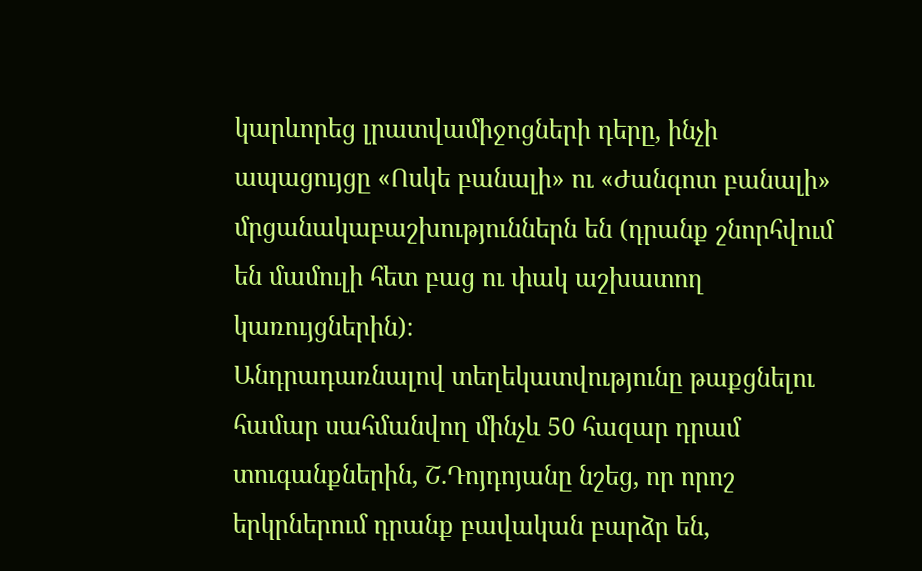կարևորեց լրատվամիջոցների դերը, ինչի ապացույցը «Ոսկե բանալի» ու «Ժանգոտ բանալի» մրցանակաբաշխություններն են (դրանք շնորհվում են մամուլի հետ բաց ու փակ աշխատող կառույցներին)։
Անդրադառնալով տեղեկատվությունը թաքցնելու համար սահմանվող մինչև 50 հազար դրամ տուգանքներին, Շ.Դոյդոյանը նշեց, որ որոշ երկրներում դրանք բավական բարձր են,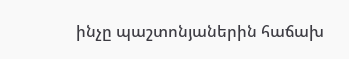ինչը պաշտոնյաներին հաճախ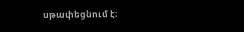սթափեցնում է։